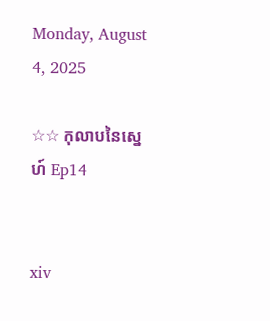Monday, August 4, 2025

☆☆ កុលាបនៃស្នេហ៍ Ep14


xiv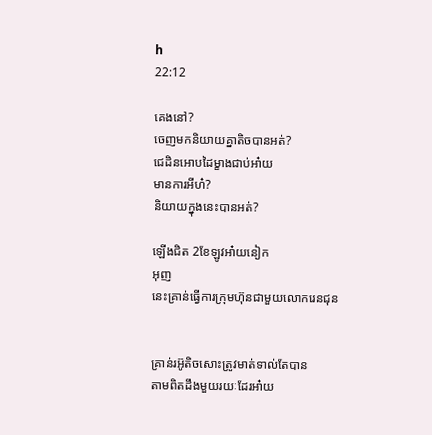h
22:12

គេងនៅ?
ចេញមកនិយាយគ្នាតិចបានអត់?
ជេដិនអេាបដៃម្ខាងជាប់អា៎យ
មានការអីហ៎?
និយាយក្នុងនេះបានអត់?

ឡេីងជិត 2ខែឡូវអា៎យនៀក
អុញ
នេះគ្រាន់ធ្វេីការក្រុមហ៊ុនជាមួយលេាករេនជុន


គ្រាន់រអ៊ូតិចសោះត្រូវមាត់ទាល់តែបាន
តាមពិតដឹងមួយរយៈដែរអា៎យ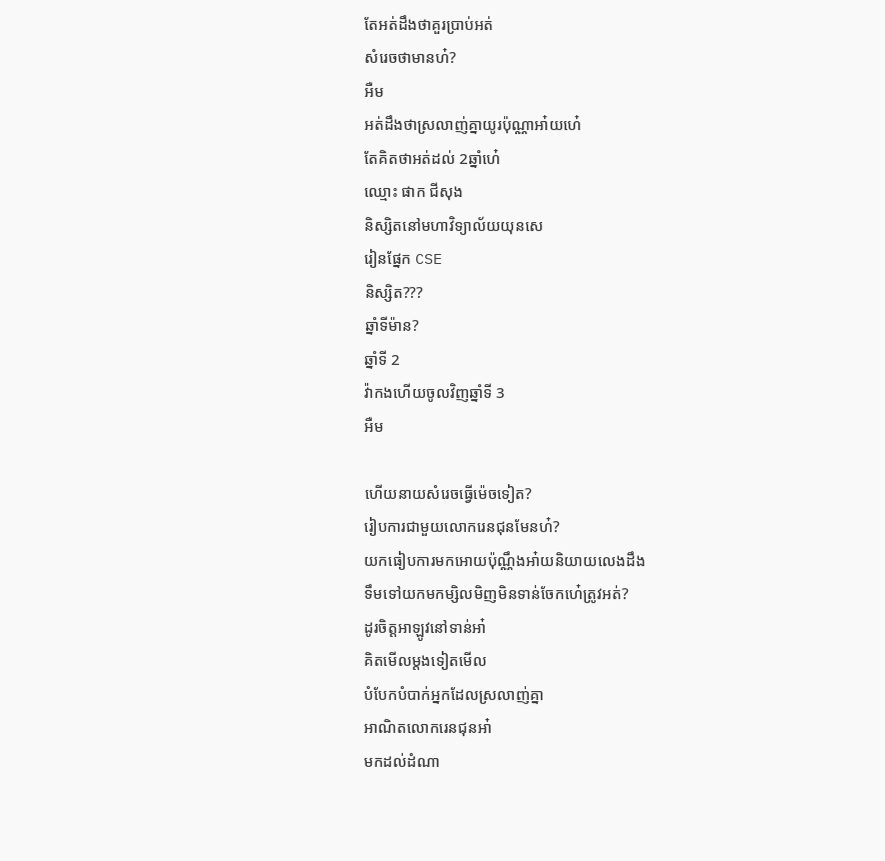តែអត់ដឹងថាគួរប្រាប់អត់
សំរេចថាមានហ៎?
អឺម
អត់ដឹងថាស្រលាញ់គ្នាយូរប៉ុណ្ណាអា៎យហេ៎
តែគិតថាអត់ដល់ 2ឆ្នាំហេ៎
ឈ្មោះ ផាក ជីសុង
និស្សិតនៅមហាវិទ្យាល័យយុនសេ
រៀនផ្នែក CSE
និស្សិត???
ឆ្នាំទីម៉ាន?
ឆ្នាំទី 2
វ៉ាកងហេីយចូលវិញឆ្នាំទី 3
អឺម

ហេីយនាយសំរេចធ្វេីម៉េចទៀត?
រៀបការជាមួយលេាករេនជុនមែនហ៎?
យកធៀបការមកអេាយប៉ុណ្ណឹងអា៎យនិយាយលេងដឹង
ទឹមទៅយកមកម្សិលមិញមិនទាន់ចែកហេ៎ត្រូវអត់?
ដូរចិត្តអាឡូវនៅទាន់អា៎
គិតមេីលម្តងទៀតមេីល
បំបែកបំបាក់អ្នកដែលស្រលាញ់គ្នា
អាណិតលេាករេនជុនអា៎
មកដល់ដំណា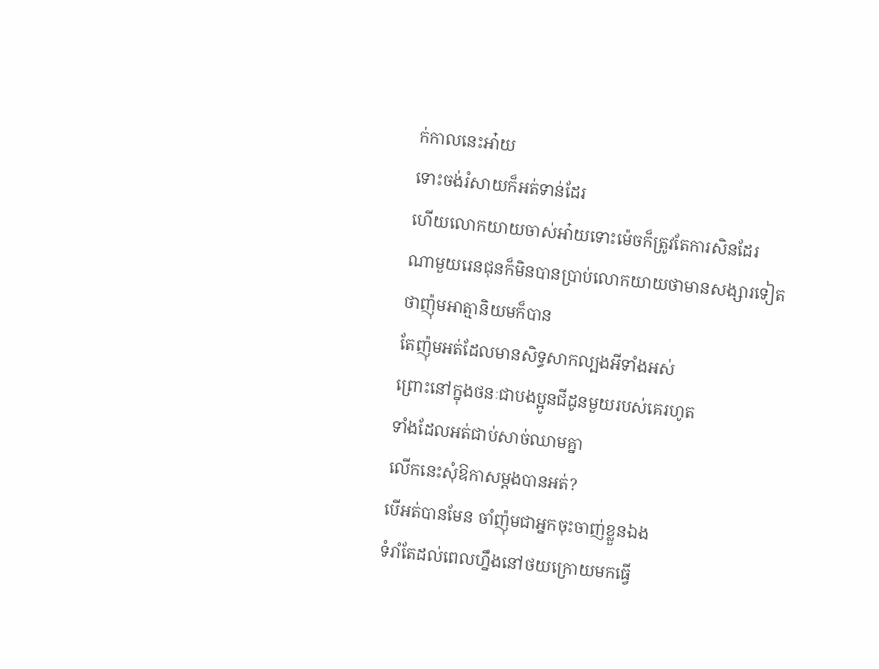ក់កាលនេះអា៎យ
ទោះចង់រំសាយក៏អត់ទាន់ដែរ
ហេីយលេាកយាយចាស់អា៎យទោះម៉េចក៏ត្រូវតែការសិនដែរ
ណាមួយរេនជុនក៏មិនបានប្រាប់លេាកយាយថាមានសង្សារទៀត
ថាញ៉ុមអាត្មានិយមក៏បាន
តែញ៉ុមអត់ដែលមានសិទ្ធសាកល្បងអីទាំងអស់
ព្រោះនៅក្នុងថនៈជាបងប្អូនជីដូនមួយរបស់គេរហូត
ទាំងដែលអត់ជាប់សាច់ឈាមគ្នា
លេីកនេះសុំឱកាសម្តងបានអត់?
បេីអត់បានមែន ចាំញ៉ុមជាអ្នកចុះចាញ់ខ្លួនឯង
ទំរាំតែដល់ពេលហ្នឹងនៅថយក្រេាយមកធ្វេី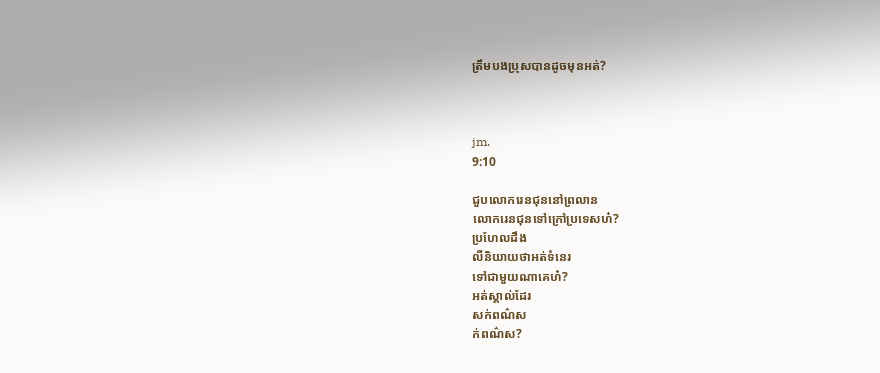ត្រឹមបងប្រុសបានដូចមុនអត់?



jm.
9:10

ជួបលេាករេនជុននៅព្រលាន
លេាករេនជុនទៅក្រៅប្រទេសហ៎?
ប្រហែលដឹង
លឺនិយាយថាអត់ទំនេរ
ទៅជាមួយណាគេហ៎?
អត់ស្គាល់ដែរ
សក់ពណ៌ស
ក់ពណ៌ស?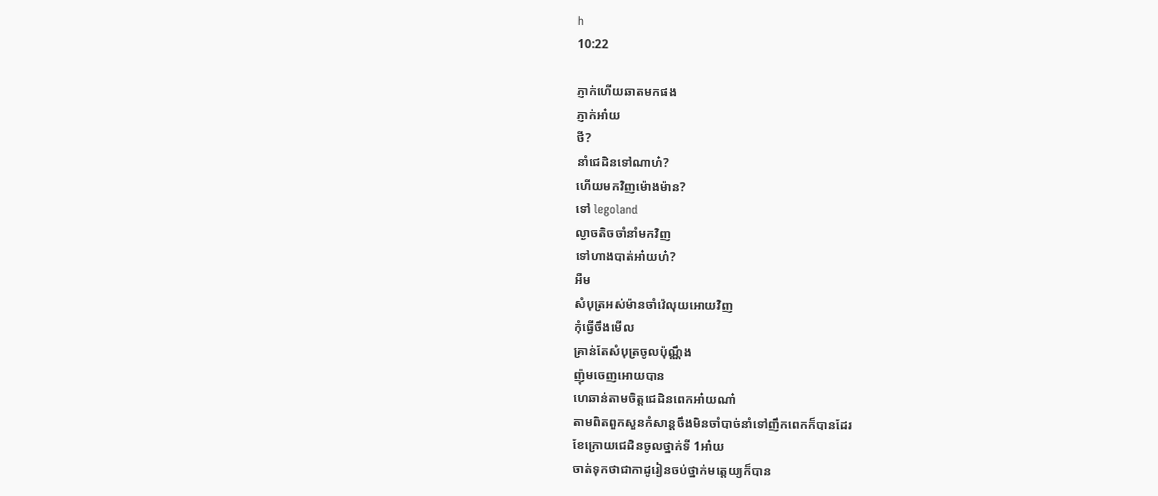h
10:22

ភ្ញាក់ហេីយឆាតមកផង
ភ្ញាក់អា៎យ
ថី?
នាំជេដិនទៅណាហ៎?
ហេីយមកវិញម៉េាងម៉ាន?
ទៅ legoland
ល្ងាចតិចចាំនាំមកវិញ
ទៅហាងបាត់អា៎យហ៎?
អឺម
សំបុត្រអស់ម៉ានចាំវ៉េលុយអេាយវិញ
កុំធ្វេីចឹងមេីល
គ្រាន់តែសំបុត្រចូលប៉ុណ្ណឹង
ញ៉ុមចេញអេាយបាន
ហេឆាន់តាមចិត្តជេដិនពេកអា៎យណា៎
តាមពិតពួកសួនកំសាន្តចឹងមិនចាំបាច់នាំទៅញឹកពេកក៏បានដែរ
ខែក្រេាយជេដិនចូលថ្នាក់ទី 1អា៎យ
ចាត់ទុកថាជាកាដូរៀនចប់ថ្នាក់មត្តេយ្យក៏បាន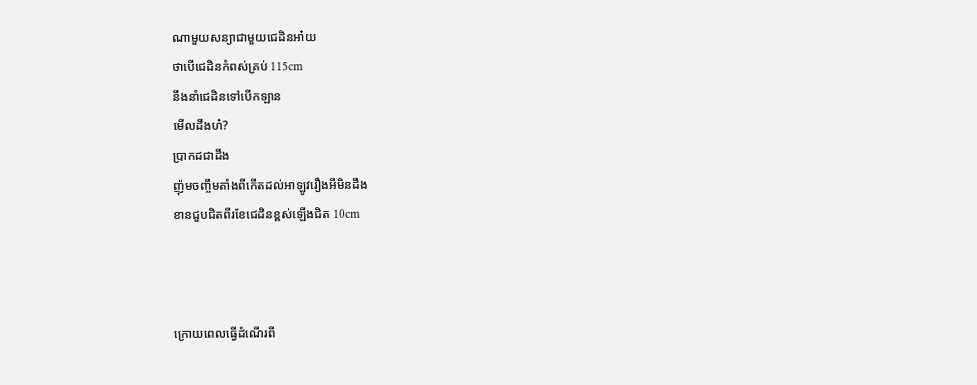ណាមួយសន្យាជាមួយជេដិនអា៎យ
ថាបេីជេដិនកំពស់គ្រប់ 115cm
នឹងនាំជេដិនទៅបេីកឡាន
មេីលដឹងហ៎?
ប្រាកដជាដឹង
ញ៉ុមចញ្ចឹមតាំងពីកេីតដល់អាឡូវរឿងអីមិនដឹង
ខានជួបជិតពីរខែជេដិនខ្ពស់ឡេីងជិត 10cm



ក្រេាយពេលធ្វេីដំណេីរពី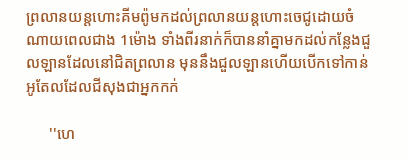ព្រលានយន្តហោះគីមព៉ូមកដល់ព្រលានយន្តហោះចេជូដេាយចំណាយពេលជាង 1ម៉េាង ទាំងពីរនាក់ក៏បាននាំគ្នាមកដល់កន្លែងជួលឡានដែលនៅជិតព្រលាន មុននឹងជួលឡានហេីយបេីកទៅកាន់អូតែលដែលជីសុងជាអ្នកកក់

      ''ហេ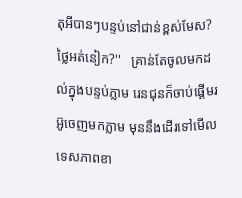តុអីបានៗបន្ទប់នៅជាន់ខ្ពស់មែស? ថ្លៃអត់នៀក?''   គ្រាន់តែចូលមកដល់ក្នុងបន្ទប់ភ្លាម រេនជុនក៏ចាប់ផ្តេីមរអ៊ូចេញមកភ្លាម មុននឹងដេីរទៅមេីលទេសភាពខា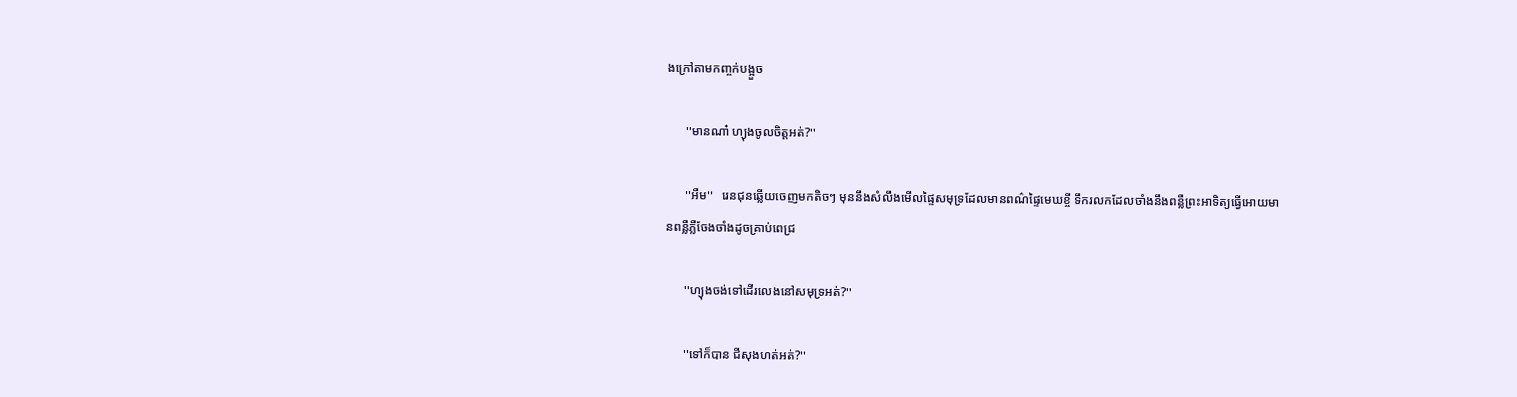ងក្រៅតាមកញ្ចក់បង្អួច

      ''មានណា៎ ហ្យុងចូលចិត្តអត់?''

      ''អឺម''   រេនជុនឆ្លេីយចេញមកតិចៗ មុននឹងសំលឹងមេីលផ្ទៃសមុទ្រដែលមានពណ៌ផ្ទៃមេឃខ្ចី ទឹករលកដែលចាំងនឹងពន្លឺព្រះអាទិត្យធ្វេីអេាយមានពន្លឺភ្លឺចែងចាំងដូចគ្រាប់ពេជ្រ

      ''ហ្យុងចង់ទៅដេីរលេងនៅសមុទ្រអត់?''

      ''ទៅក៏បាន ជីសុងហត់អត់?''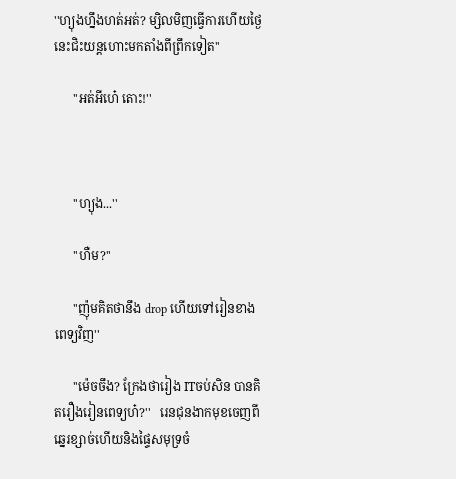''ហ្យុងហ្នឹងហត់អត់? ម្សិលមិញធ្វេីការហេីយថ្ងៃនេះជិះយន្តហោះមកតាំងពីព្រឹកទៀត''

      ''អត់អីហេ៎ តោះ!''



      ''ហ្យុង...''

      ''ហឺម?''

      ''ញ៉ុមគិតថានឹង drop ហេីយទៅរៀនខាងពេទ្យវិញ''

      ''ម៉េចចឹង? ក្រែងថារៀង ITចប់សិន បានគិតរឿងរៀនពេទ្យហ៎?''   រេនជុនងាកមុខចេញពីឆ្នេរខ្សាច់ហេីយនិងផ្ទៃសមុទ្រចំ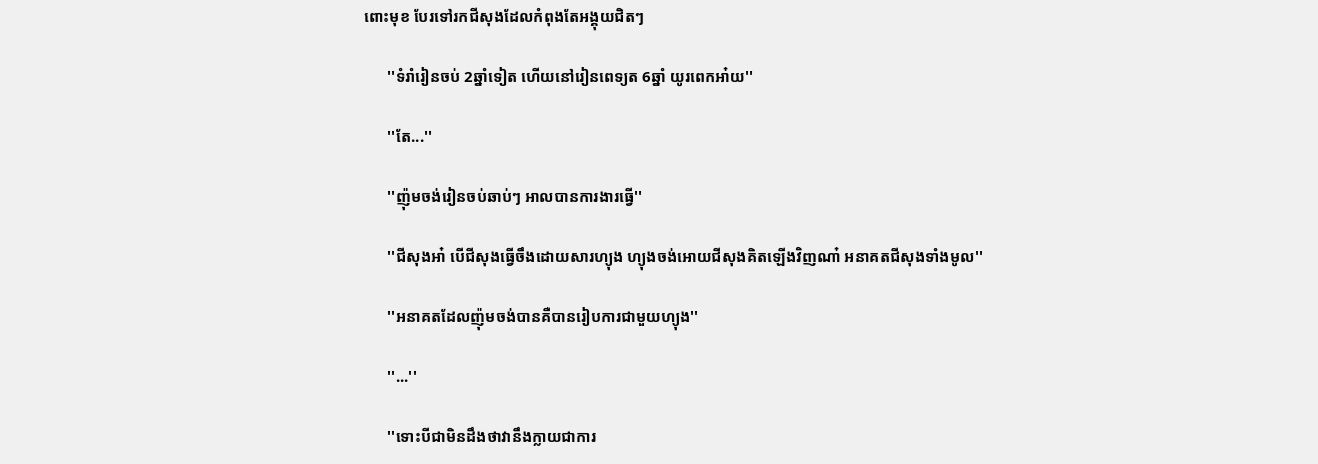ពោះមុខ បែរទៅរកជីសុងដែលកំពុងតែអង្គុយជិតៗ

      ''ទំរាំរៀនចប់ 2ឆ្នាំទៀត ហេីយនៅរៀនពេទ្យត 6ឆ្នាំ យូរពេកអា៎យ''

      ''តែ...''

      ''ញ៉ុមចង់រៀនចប់ឆាប់ៗ អាលបានការងារធ្វេី''

      ''ជីសុងអា៎ បេីជីសុងធ្វេីចឹងដេាយសារហ្យុង ហ្យុងចង់អេាយជីសុងគិតឡេីងវិញណា៎ អនាគតជីសុងទាំងមូល''

      ''អនាគតដែលញ៉ុមចង់បានគឺបានរៀបការជាមួយហ្យុង''

      ''...''

      ''ទោះបីជាមិនដឹងថាវានឹងក្លាយជាការ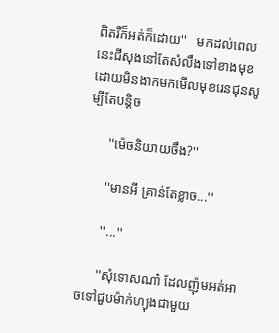ពិតរឺក៏អត់ក៏ដេាយ''   មកដល់ពេលនេះជីសុងនៅតែសំលឹងទៅខាងមុខ ដេាយមិនងាកមកមេីលមុខរេនជុនសូម្បីតែបន្តិច

      ''ម៉េចនិយាយចឹង?''

      ''មានអី គ្រាន់តែខ្លាច...''

      ''...''

      ''សុំទេាសណា៎ ដែលញ៉ុមអត់អាចទៅជួបម៉ាក់ហ្យុងជាមួយ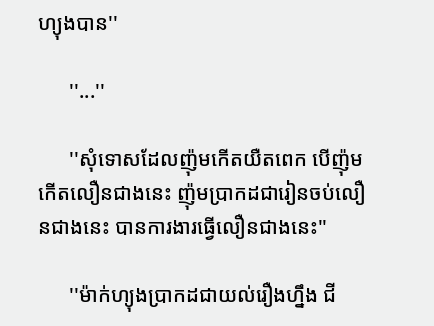ហ្យុងបាន''

      ''...''

      ''សុំទេាសដែលញ៉ុមកេីតយឺតពេក បេីញ៉ុមកេីតលឿនជាងនេះ ញ៉ុមប្រាកដជារៀនចប់លឿនជាងនេះ បានការងារធ្វេីលឿនជាងនេះ''

      ''ម៉ាក់ហ្យុងប្រាកដជាយល់រឿងហ្នឹង ជី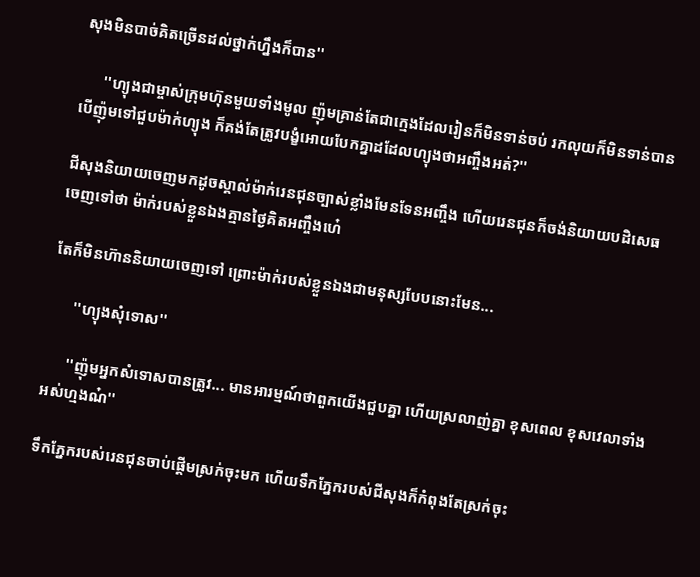សុងមិនបាច់គិតច្រេីនដល់ថ្នាក់ហ្នឹងក៏បាន''

      ''ហ្យុងជាម្ចាស់ក្រុមហ៊ុនមួយទាំងមូល ញ៉ុមគ្រាន់តែជាក្មេងដែលរៀនក៏មិនទាន់ចប់ រកលុយក៏មិនទាន់បាន បេីញ៉ុមទៅជួបម៉ាក់ហ្យុង ក៏គង់តែត្រូវបង្ខំអេាយបែកគ្នាដដែលហ្យុងថាអញ្ចឹងអត់?''

ជីសុងនិយាយចេញមកដូចស្គាល់ម៉ាក់រេនជុនច្បាស់ខ្លាំងមែនទែនអញ្ចឹង ហេីយរេនជុនក៏ចង់និយាយបដិសេធចេញទៅថា ម៉ាក់របស់ខ្លួនឯងគ្មានថ្ងៃគិតអញ្ចឹងហេ៎

តែក៏មិនហ៊ាននិយាយចេញទៅ ព្រោះម៉ាក់របស់ខ្លួនឯងជាមនុស្សបែបនោះមែន...

      ''ហ្យុងសុំទេាស''

      ''ញ៉ុមអ្នកសំទេាសបានត្រូវ... មានអារម្មណ៍ថាពួកយេីងជួបគ្នា ហេីយស្រលាញ់គ្នា ខុសពេល ខុសវេលាទាំងអស់ហ្មងណ៎''

ទឹកភ្នែករបស់រេនជុនចាប់ផ្តេីមស្រក់ចុះមក ហេីយទឹកភ្នែករបស់ជីសុងក៏កំពុងតែស្រក់ចុះ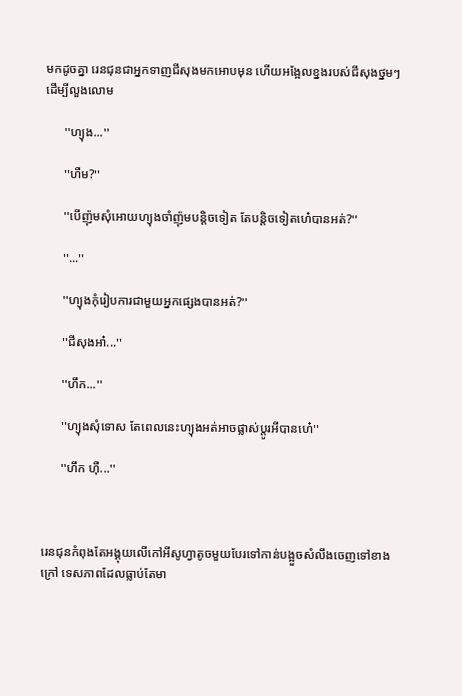មកដូចគ្នា រេនជុនជាអ្នកទាញជីសុងមកអេាបមុន ហេីយអង្អែលខ្នងរបស់ជីសុងថ្នមៗដេីម្បីលួងលេាម

      ''ហ្យុង...''

      ''ហឺម?''

      ''បេីញ៉ុមសុំអេាយហ្យុងចាំញ៉ុមបន្តិចទៀត តែបន្តិចទៀតហេ៎បានអត់?''

      ''...''

      ''ហ្យុងកុំរៀបការជាមួយអ្នកផ្សេងបានអត់?''

      ''ជីសុងអា៎...''

      ''ហឹក...''

      ''ហ្យុងសុំទេាស តែពេលនេះហ្យុងអត់អាចផ្លាស់ប្តូរអីបានហេ៎''

      ''ហឹក ហុឺ...''



រេនជុនកំពុងតែអង្គុយលេីកៅអីសូហ្វាតូចមួយបែរទៅកាន់បង្អួចសំលឹងចេញទៅខាងក្រៅ ទេសភាពដែលធ្លាប់តែមា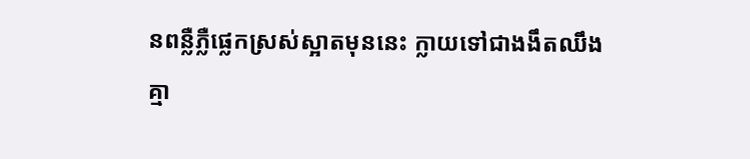នពន្លឺភ្លឺផ្លេកស្រស់ស្អាតមុននេះ ក្លាយទៅជាងងឹតឈឹង គ្មា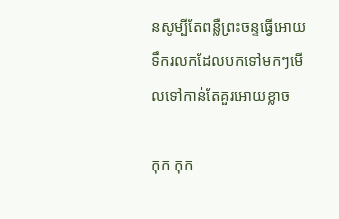នសូម្បីតែពន្លឺព្រះចន្ទធ្វេីអេាយទឹករលកដែលបកទៅមកៗមេីលទៅកាន់តែគួរអេាយខ្លាច

កុក កុក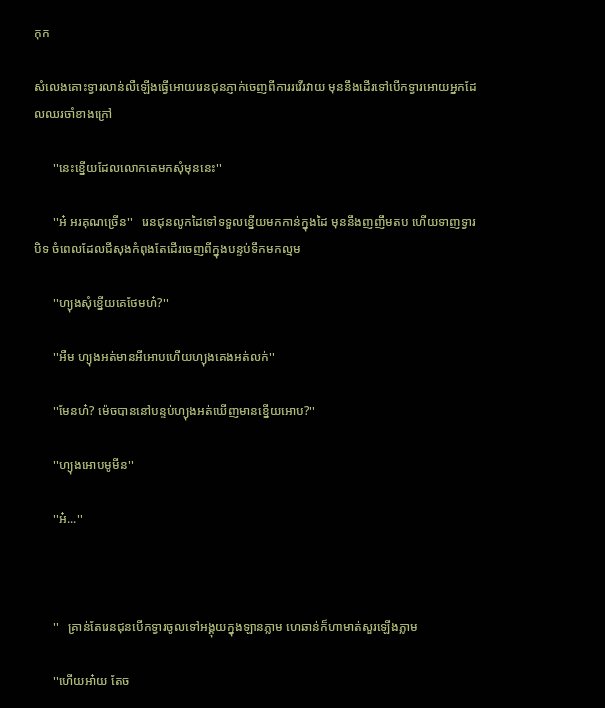កុក

សំលេងគោះទ្វារលាន់លឺឡេីងធ្វេីអេាយរេនជុនភ្ញាក់ចេញពីការរវេីរវាយ មុននឹងដេីរទៅបេីកទ្វារអេាយអ្នកដែលឈរចាំខាងក្រៅ

      ''នេះខ្នេីយដែលលេាកតេមកសុំមុននេះ''

      ''អ៎ អរគុណច្រេីន''   រេនជុនលូកដៃទៅទទួលខ្នេីយមកកាន់ក្នុងដៃ មុននឹងញញឹមតប ហេីយទាញទ្វារបិទ ចំពេលដែលជីសុងកំពុងតែដេីរចេញពីក្នុងបន្ទប់ទឹកមកល្មម

      ''ហ្យុងសុំខ្នេីយគេថែមហ៎?''

      ''អឺម ហ្យុងអត់មានអីអេាបហេីយហ្យុងគេងអត់លក់''

      ''មែនហ៎? ម៉េចបាននៅបន្ទប់ហ្យុងអត់ឃេីញមានខ្នេីយអេាប?''

      ''ហ្យុងអេាបមូមីន''

      ''អ៎...''



      ''   គ្រាន់តែរេនជុនបេីកទ្វារចូលទៅអង្គុយក្នុងឡានភ្លាម ហេឆាន់ក៏ហាមាត់សួរឡេីងភ្លាម

      ''ហេីយអា៎យ តែច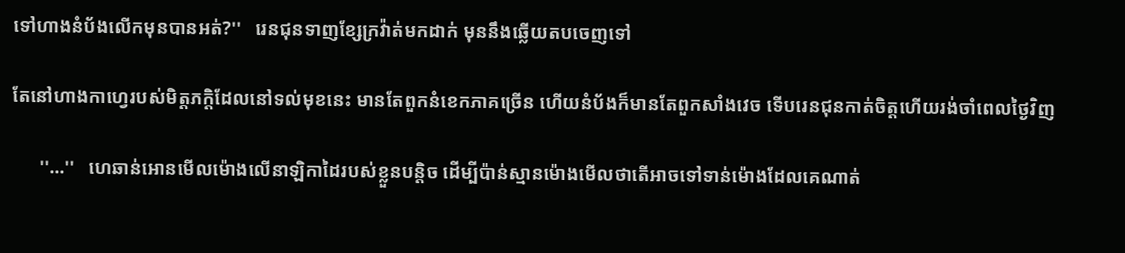ទៅហាងនំប័ងលេីកមុនបានអត់?''   រេនជុនទាញខ្សែក្រវ៉ាត់មកដាក់ មុននឹងឆ្លេីយតបចេញទៅ

តែនៅហាងកាហ្វេរបស់មិត្តភក្តិដែលនៅទល់មុខនេះ មានតែពួកនំខេកភាគច្រេីន ហេីយនំប័ងក៏មានតែពួកសាំងវេច ទេីបរេនជុនកាត់ចិត្តហេីយរង់ចាំពេលថ្ងៃវិញ

      ''...''   ហេឆាន់អេានមេីលម៉េាងលេីនាឡិកាដៃរបស់ខ្លួនបន្តិច ដេីម្បីប៉ាន់ស្មានម៉េាងមេីលថាតេីអាចទៅទាន់ម៉េាងដែលគេណាត់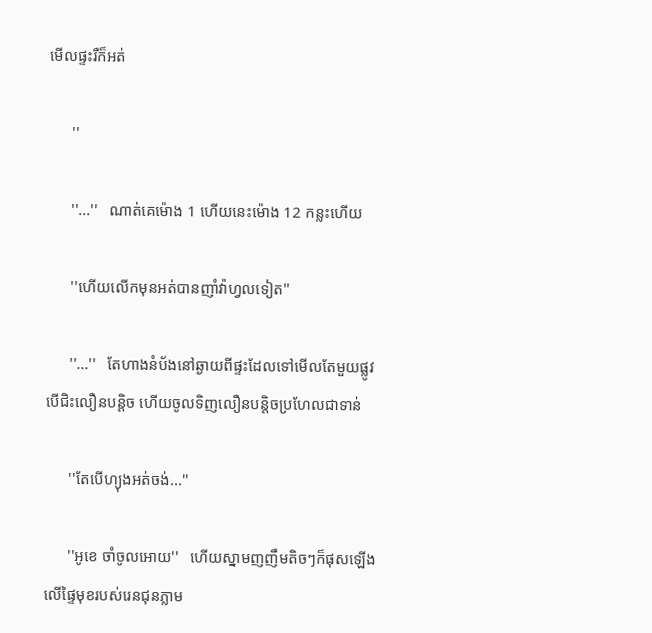មេីលផ្ទះរឺក៏អត់

      ''

      ''...''   ណាត់គេម៉េាង 1 ហេីយនេះម៉េាង 12 កន្លះហេីយ

      ''ហេីយលេីកមុនអត់បានញាំវ៉ាហ្វលទៀត''

      ''...''   តែហាងនំប័ងនៅឆ្ងាយពីផ្ទះដែលទៅមេីលតែមួយផ្លូវ បេីជិះលឿនបន្តិច ហេីយចូលទិញលឿនបន្តិចប្រហែលជាទាន់

      ''តែបេីហ្យុងអត់ចង់...''

      ''អូខេ ចាំចូលអេាយ''   ហេីយស្នាមញញឹមតិចៗក៏ផុសឡេីងលេីផ្ទៃមុខរបស់រេនជុនភ្លាម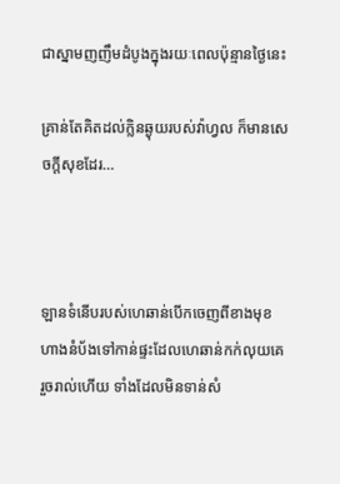ជាស្នាមញញឹមដំបូងក្នុងរយៈពេលប៉ុន្មានថ្ងៃនេះ

គ្រាន់តែគិតដល់ក្លិនឆ្ងុយរបស់វ៉ាហ្វល ក៏មានសេចក្តីសុខដែរ...



ឡានទំនេីបរបស់ហេឆាន់បេីកចេញពីខាងមុខហាងនំប័ងទៅកាន់ផ្ទះដែលហេឆាន់កក់លុយគេរួចរាល់ហេីយ ទាំងដែលមិនទាន់សំ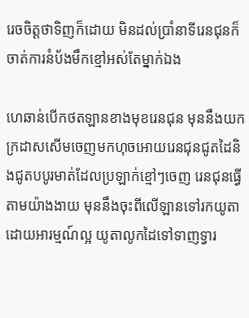រេចចិត្តថាទិញក៏ដេាយ មិនដល់ប្រាំនាទីរេនជុនក៏ចាត់ការនំប័ងមឹកខ្មៅអស់តែម្នាក់ឯង

ហេឆាន់បេីកថតឡានខាងមុខរេនជុន មុននឹងយកក្រដាសសេីមចេញមកហុចអេាយរេនជុនជូតដៃនិងជូតបបូរមាត់ដែលប្រឡាក់ខ្មៅៗចេញ រេនជុនធ្វេីតាមយ៉ាងងាយ មុននឹងចុះពីលេីឡានទៅរកយូតាដេាយអារម្មណ៍ល្អ យូតាលូកដៃទៅទាញទ្វារ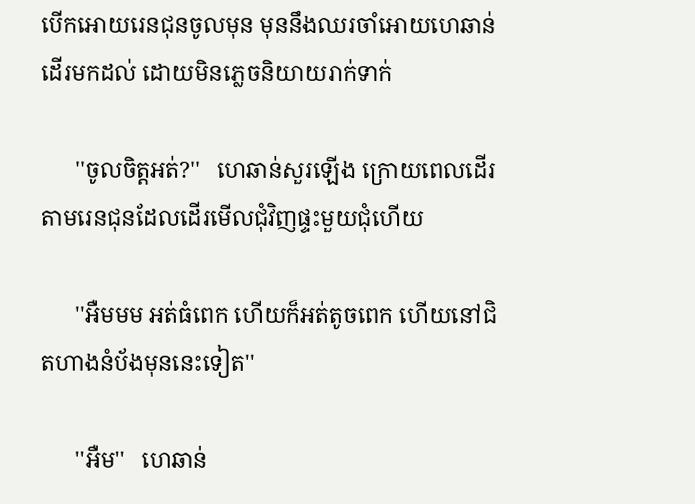បេីកអេាយរេនជុនចូលមុន មុននឹងឈរចាំអេាយហេឆាន់ដេីរមកដល់ ដេាយមិនភ្លេចនិយាយរាក់ទាក់

      ''ចូលចិត្តអត់?''   ហេឆាន់សួរឡេីង ក្រេាយពេលដេីរតាមរេនជុនដែលដេីរមេីលជុំវិញផ្ទះមួយជុំហេីយ

      ''អឺមមម អត់ធំពេក ហេីយក៏អត់តូចពេក ហេីយនៅជិតហាងនំប័ងមុននេះទៀត''

      ''អឺម''   ហេឆាន់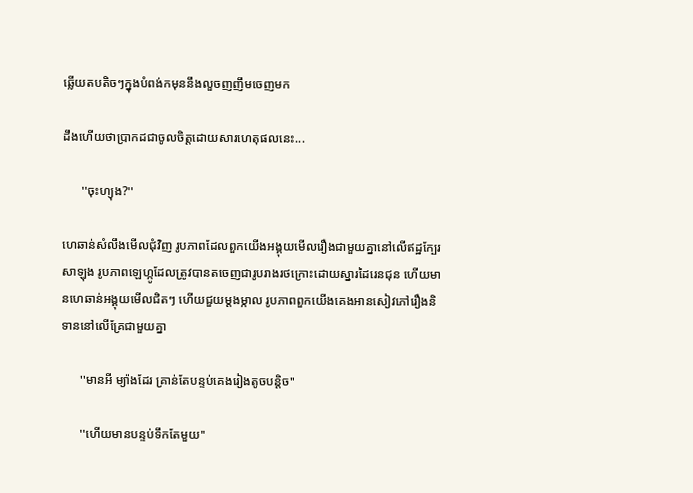ឆ្លេីយតបតិចៗក្នុងបំពង់កមុននឹងលួចញញឹមចេញមក

ដឹងហេីយថាប្រាកដជាចូលចិត្តដេាយសារហេតុផលនេះ...

      ''ចុះហ្យុង?''

ហេឆាន់សំលឹងមេីលជុំវិញ រូបភាពដែលពួកយេីងអង្គុយមេីលរឿងជាមួយគ្នានៅលេីឥដ្ឋក្បែរសាឡុង រូបភាពឡេហ្កូដែលត្រូវបានតចេញជារូបរាងរថក្រោះដេាយស្នារដៃរេនជុន ហេីយមានហេឆាន់អង្គុយមេីលជិតៗ ហេីយជួយម្តងម្កាល រូបភាពពួកយេីងគេងអានសៀវភៅរឿងនិទាននៅលេីគ្រែជាមួយគ្នា

      ''មានអី ម្យ៉ាងដែរ គ្រាន់តែបន្ទប់គេងរៀងតូចបន្តិច''

      ''ហេីយមានបន្ទប់ទឹកតែមួយ''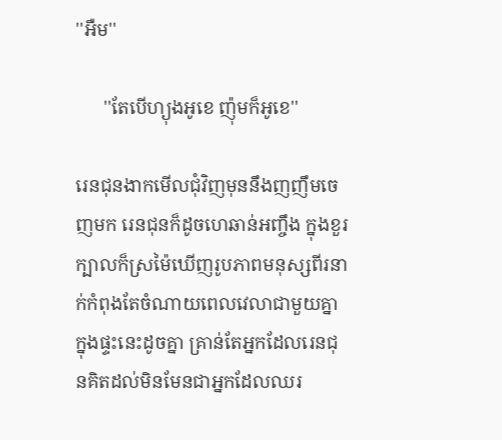''អឺម''

      ''តែបេីហ្យុងអូខេ ញ៉ុមក៏អូខេ''

រេនជុនងាកមេីលជុំវិញមុននឹងញញឹមចេញមក រេនជុនក៏ដូចហេឆាន់អញ្ចឹង ក្នុងខួរក្បាលក៏ស្រម៉ៃឃេីញរូបភាពមនុស្សពីរនាក់កំពុងតែចំណាយពេលវេលាជាមួយគ្នាក្នុងផ្ទះនេះដូចគ្នា គ្រាន់តែអ្នកដែលរេនជុនគិតដល់មិនមែនជាអ្នកដែលឈរ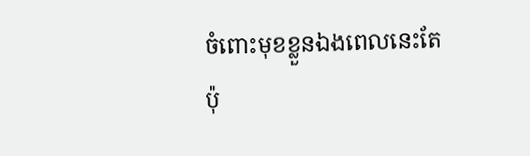ចំពោះមុខខ្លួនឯងពេលនេះតែប៉ុ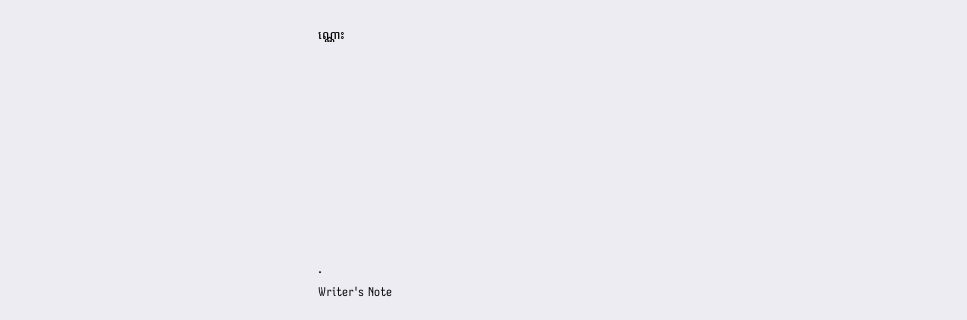ណ្ណោះ









.
Writer's Note